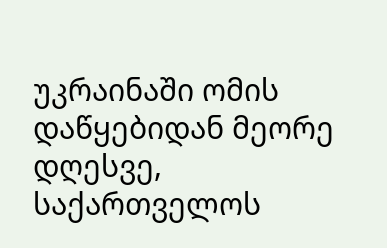უკრაინაში ომის დაწყებიდან მეორე დღესვე, საქართველოს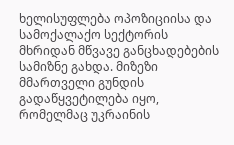ხელისუფლება ოპოზიციისა და სამოქალაქო სექტორის მხრიდან მწვავე განცხადებების სამიზნე გახდა. მიზეზი მმართველი გუნდის გადაწყვეტილება იყო, რომელმაც უკრაინის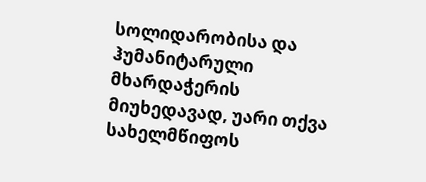სოლიდარობისა და ჰუმანიტარული მხარდაჭერის მიუხედავად, უარი თქვა სახელმწიფოს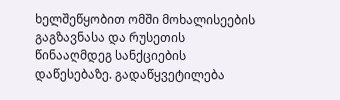ხელშეწყობით ომში მოხალისეების გაგზავნასა და რუსეთის წინააღმდეგ სანქციების დაწესებაზე. გადაწყვეტილება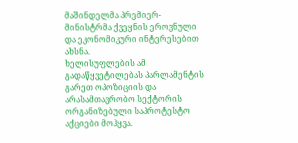მაშინდელმა პრემიერ-მინისტრმა ქვეყნის ეროვნული და ეკონომიკური ინტერესებით ახსნა.
ხელისუფლების ამ გადაწყვეტილებას პარლამენტის გარეთ ოპოზიციის და არასამთავრობო სექტორის ორგანიზებული საპროტესტო აქციები მოჰყვა.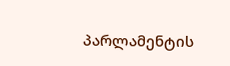პარლამენტის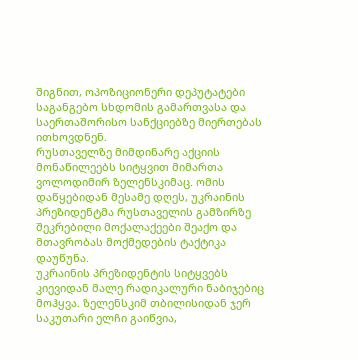შიგნით, ოპოზიციონერი დეპუტატები საგანგებო სხდომის გამართვასა და საერთაშორისო სანქციებზე მიერთებას ითხოვდნენ.
რუსთაველზე მიმდინარე აქციის მონაწილეებს სიტყვით მიმართა ვოლოდიმირ ზელენსკიმაც. ომის დაწყებიდან მესამე დღეს, უკრაინის პრეზიდენტმა რუსთაველის გამზირზე შეკრებილი მოქალაქეები შეაქო და მთავრობას მოქმედების ტაქტიკა დაუწუნა.
უკრაინის პრეზიდენტის სიტყვებს კიევიდან მალე რადიკალური ნაბიჯებიც მოჰყვა. ზელენსკიმ თბილისიდან ჯერ საკუთარი ელჩი გაიწვია,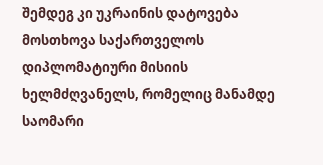შემდეგ კი უკრაინის დატოვება მოსთხოვა საქართველოს დიპლომატიური მისიის ხელმძღვანელს, რომელიც მანამდე საომარი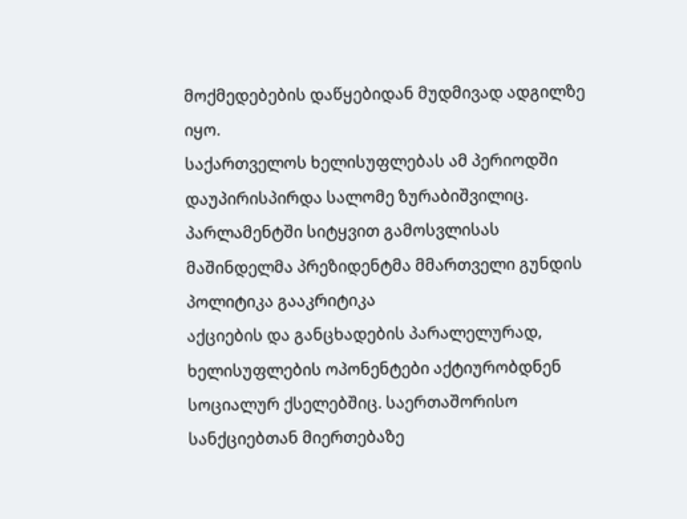მოქმედებების დაწყებიდან მუდმივად ადგილზე იყო.
საქართველოს ხელისუფლებას ამ პერიოდში დაუპირისპირდა სალომე ზურაბიშვილიც. პარლამენტში სიტყვით გამოსვლისას მაშინდელმა პრეზიდენტმა მმართველი გუნდის პოლიტიკა გააკრიტიკა
აქციების და განცხადების პარალელურად, ხელისუფლების ოპონენტები აქტიურობდნენ სოციალურ ქსელებშიც. საერთაშორისო სანქციებთან მიერთებაზე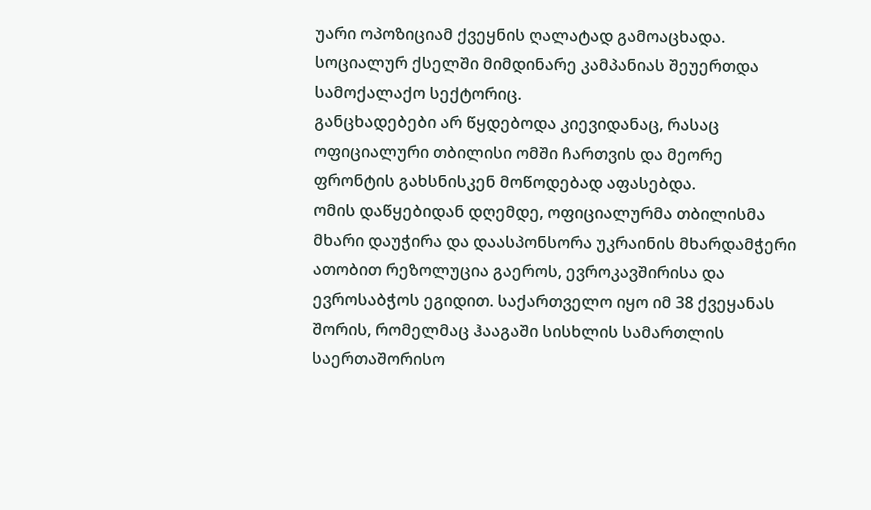უარი ოპოზიციამ ქვეყნის ღალატად გამოაცხადა. სოციალურ ქსელში მიმდინარე კამპანიას შეუერთდა სამოქალაქო სექტორიც.
განცხადებები არ წყდებოდა კიევიდანაც, რასაც ოფიციალური თბილისი ომში ჩართვის და მეორე ფრონტის გახსნისკენ მოწოდებად აფასებდა.
ომის დაწყებიდან დღემდე, ოფიციალურმა თბილისმა მხარი დაუჭირა და დაასპონსორა უკრაინის მხარდამჭერი ათობით რეზოლუცია გაეროს, ევროკავშირისა და ევროსაბჭოს ეგიდით. საქართველო იყო იმ 38 ქვეყანას შორის, რომელმაც ჰააგაში სისხლის სამართლის საერთაშორისო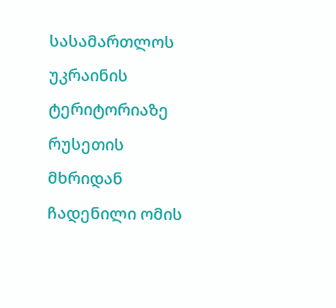სასამართლოს უკრაინის ტერიტორიაზე რუსეთის მხრიდან ჩადენილი ომის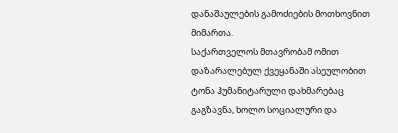დანაშაულების გამოძიების მოთხოვნით მიმართა.
საქართველოს მთავრობამ ომით დაზარალებულ ქვეყანაში ასეულობით ტონა ჰუმანიტარული დახმარებაც გაგზავნა, ხოლო სოციალური და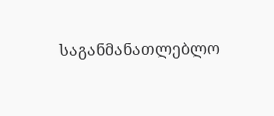საგანმანათლებლო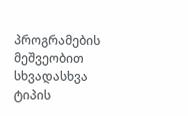პროგრამების მეშვეობით სხვადასხვა ტიპის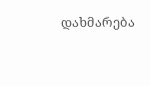დახმარება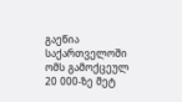გაეწია საქართველოში ომს გამოქცეულ 20 000-ზე მეტ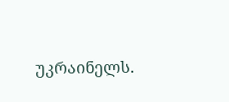უკრაინელს.